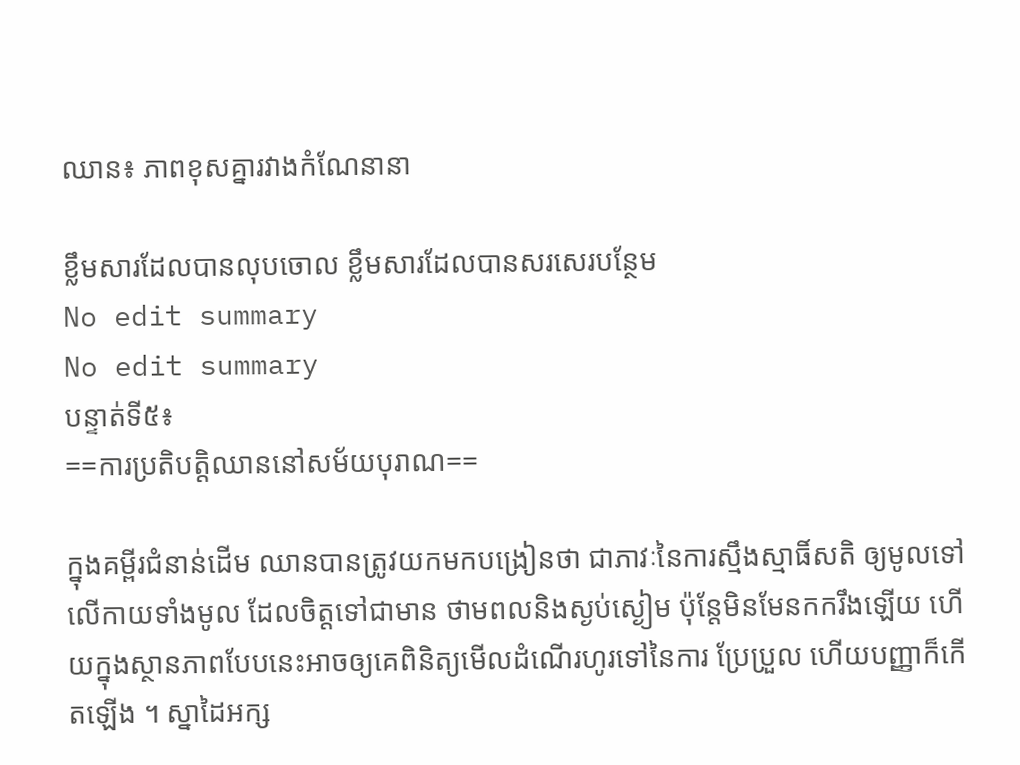ឈាន៖ ភាពខុសគ្នារវាងកំណែនានា

ខ្លឹមសារដែលបានលុបចោល ខ្លឹមសារដែលបានសរសេរបន្ថែម
No edit summary
No edit summary
បន្ទាត់ទី៥៖
==ការប្រតិបត្តិឈាននៅសម័យបុរាណ==

ក្នុងគម្ពីរជំនាន់ដើម ឈានបានត្រូវយកមកបង្រៀនថា ជាភាវៈនៃការស្មឹងស្មាធិ៍សតិ ឲ្យមូលទៅលើកាយទាំងមូល ដែលចិត្តទៅជាមាន ថាមពលនិងស្ងប់ស្ងៀម ប៉ុន្តែមិនមែនកករឹងឡើយ ហើយក្នុងស្ថានភាពបែបនេះអាចឲ្យគេពិនិត្យមើលដំណើរហូរទៅនៃការ ប្រែប្រួល ហើយបញ្ញាក៏កើតឡើង ។ ស្នាដៃអក្ស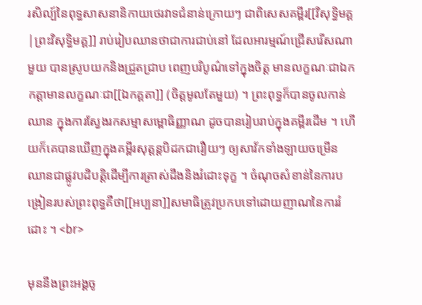រសិល្ប៍នៃពុទ្ធសាសនានិកាយថេរវាទជំនាន់ក្រោយៗ ជាពិសេសគម្ពីរ[[វិសុទ្ធិមគ្គ|ព្រះវិសុទ្ធិមគ្គ]] រាប់រៀបឈានថាជាការជាប់នៅ ដែលអារម្មណ៍ជ្រើសរើសណាមួយ បានស្រូបយកនិងជ្រួតជ្រាប ពេញបរិបូណ៌ទៅក្នុងចិត្ត មានលក្ខណៈជាឯកកត្តាមានលក្ខណៈជា[[ឯកគ្គតា]] (ចិត្តមូលតែមួយ) ។ ព្រះពុទ្ធក៏បានចូលកាន់ឈាន ក្នុងការស្វែងរកសម្មាសម្ពោធិញ្ញាណ ដូចបានរៀបរាប់ក្នុងគម្ពីរដើម ។ ហើយក៏គេបានឃើញក្នុងគម្ពីរសុត្តន្តបិដកជារឿយៗ ឲ្យសាវ័កទាំងឡាយចម្រើនឈានជាផ្លូវបដិបត្តិដើម្បីការត្រាស់ដឹងនិងរំដោះទុក្ខ ។ ចំណុចសំខាន់នៃការបង្រៀនរបស់ព្រះពុទ្ធគឺថា[[អប្បនា]]សមាធិត្រូវប្រកបទៅដោយញាណនៃការរំដោះ ។ <br>

មុននឹងព្រះអង្គចូ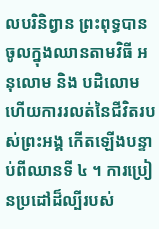លបរិនិព្វាន ព្រះពុទ្ធបានចូលក្នុងឈានតាមវិធី អនុលោម និង បដិលោម ហើយការរលត់នៃជីវិតរបស់ព្រះអង្គ កើតឡើងបន្ទាប់ពីឈានទី ៤ ។ ការប្រៀនប្រដៅដ៏ល្បីរបស់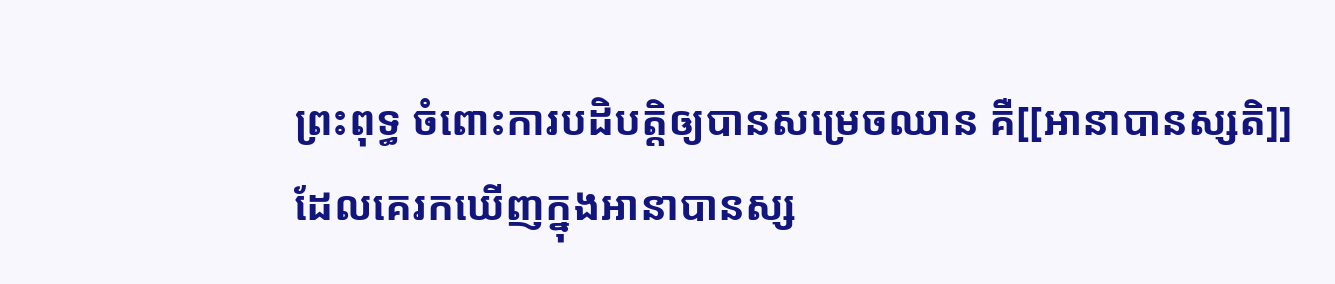ព្រះពុទ្ធ ចំពោះការបដិបត្តិឲ្យបានសម្រេចឈាន គឺ[[អានាបានស្សតិ]] ដែលគេរកឃើញក្នុងអានាបានស្ស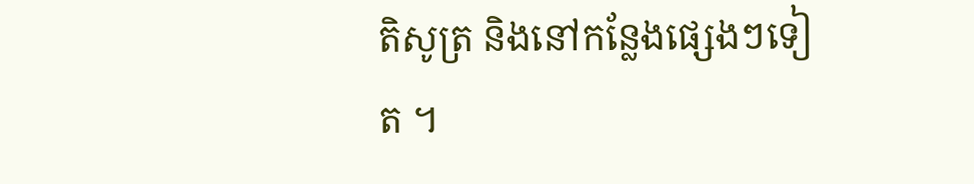តិសូត្រ និងនៅកន្លែងផ្សេងៗទៀត ។